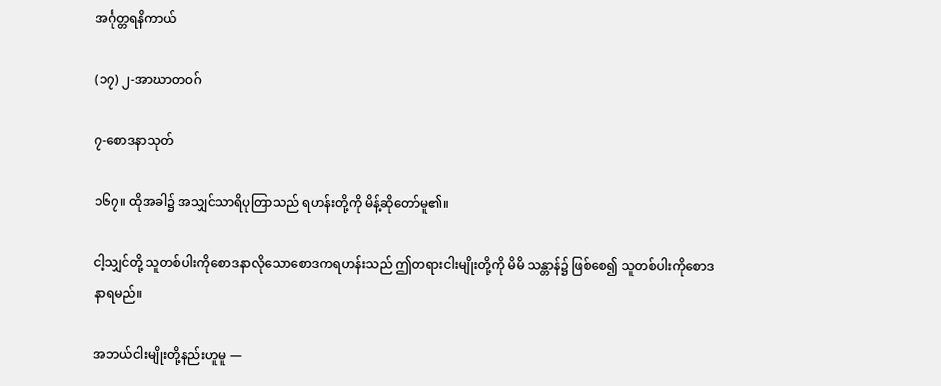အင်္ဂုတ္တရနိကာယ်

(၁၇) ၂-အာဃာတဝဂ်

၇-စောဒနာသုတ်

၁၆၇။ ထိုအခါ၌ အသျှင်သာရိပုတြာသည် ရဟန်းတို့ကို မိန့်ဆိုတော်မူ၏။

ငါ့သျှင်တို့ သူတစ်ပါးကိုစောဒနာလိုသောစောဒကရဟန်းသည် ဤတရားငါးမျိုးတို့ကို မိမိ သန္တာန်၌ ဖြစ်စေ၍ သူတစ်ပါးကိုစောဒနာရမည်။

အဘယ်ငါးမျိုးတို့နည်းဟူမူ —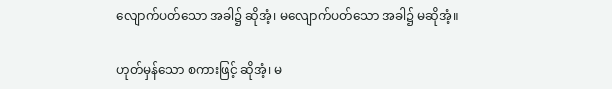လျောက်ပတ်သော အခါ၌ ဆိုအံ့၊ မလျောက်ပတ်သော အခါ၌ မဆိုအံ့။

ဟုတ်မှန်သော စကားဖြင့် ဆိုအံ့၊ မ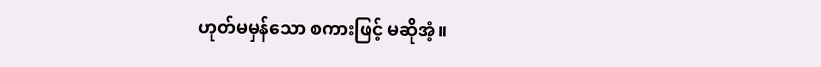ဟုတ်မမှန်သော စကားဖြင့် မဆိုအံ့။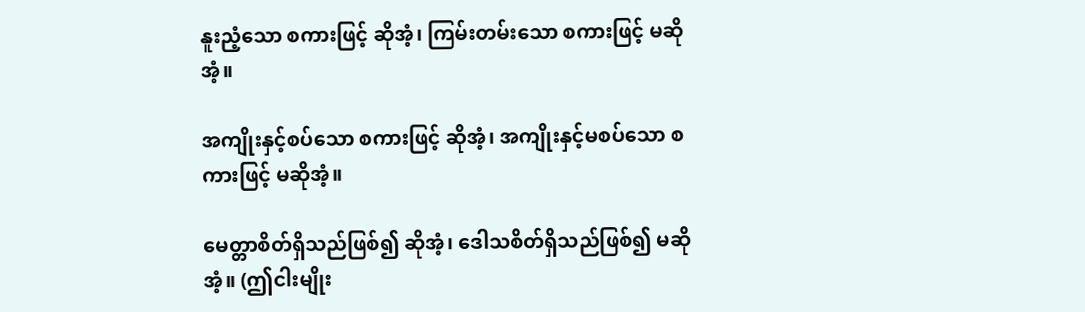နူးညံ့သော စကားဖြင့် ဆိုအံ့၊ ကြမ်းတမ်းသော စကားဖြင့် မဆိုအံ့။

အကျိုးနှင့်စပ်သော စကားဖြင့် ဆိုအံ့၊ အကျိုးနှင့်မစပ်သော စကားဖြင့် မဆိုအံ့။

မေတ္တာစိတ်ရှိသည်ဖြစ်၍ ဆိုအံ့၊ ဒေါသစိတ်ရှိသည်ဖြစ်၍ မဆိုအံ့။ (ဤငါးမျိုး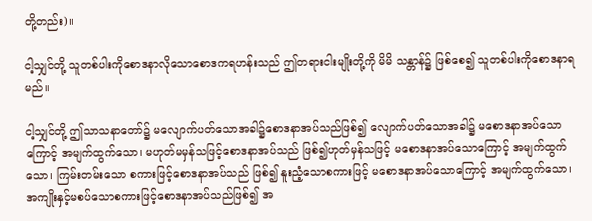တို့တည်း)။

ငါ့သျှင်တို့ သူတစ်ပါးကိုစောဒနာလိုသောစောဒကရဟန်းသည် ဤတရားငါးမျိုးတို့ကို မိမိ သန္တာန်၌ ဖြစ်စေ၍ သူတစ်ပါးကိုစောဒနာရမည်။

ငါ့သျှင်တို့ ဤသာသနာတော်၌ မလျောက်ပတ်သောအခါ၌စောဒနာအပ်သည်ဖြစ်၍ လျောက်ပတ်သောအခါ၌ မစောဒနာအပ်သောကြောင့် အမျက်ထွက်သော၊ မဟုတ်မမှန်သဖြင့်စောဒနာအပ်သည် ဖြစ်၍ဟုတ်မှန်သဖြင့် မစောဒနာအပ်သောကြောင့် အမျက်ထွက်သော၊ ကြမ်းတမ်းသော စကားဖြင့်စောဒနာအပ်သည် ဖြစ်၍ နူးညံ့သောစကားဖြင့် မစောဒနာအပ်သောကြောင့် အမျက်ထွက်သော၊ အကျိုးနှင့်မစပ်သောစကားဖြင့်စောဒနာအပ်သည်ဖြစ်၍ အ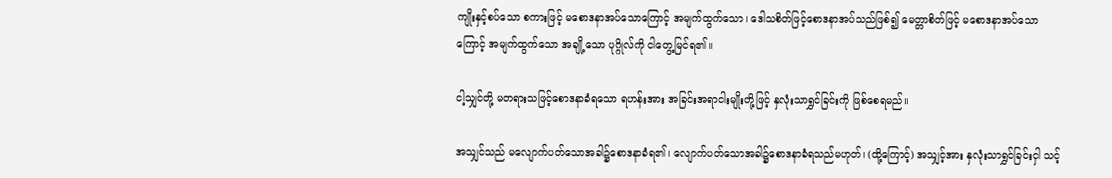ကျိုးနှင့်စပ်သော စကားဖြင့် မစောဒနာအပ်သောကြောင့် အမျက်ထွက်သော၊ ဒေါသစိတ်ဖြင့်စောဒနာအပ်သည်ဖြစ်၍ မေတ္တာစိတ်ဖြင့် မစောဒနာအပ်သောကြောင့် အမျက်ထွက်သော အချို့သော ပုဂ္ဂိုလ်ကို ငါတွေ့မြင်ရ၏။

ငါ့သျှင်တို့ မတရားသဖြင့်စောဒနာခံရသော ရဟန်းအား အခြင်းအရာငါးမျိုးတို့ဖြင့် နှလုံးသာရွှင်ခြင်းကို ဖြစ်စေရမည်။

အသျှင်သည် မလျောက်ပတ်သောအခါ၌စောဒနာခံရ၏၊ လျောက်ပတ်သောအခါ၌စောဒနာခံရသည်မဟုတ်၊ (ထို့ကြောင့်) အသျှင့်အား နှလုံးသာရွှင်ခြင်းငှါ သင့်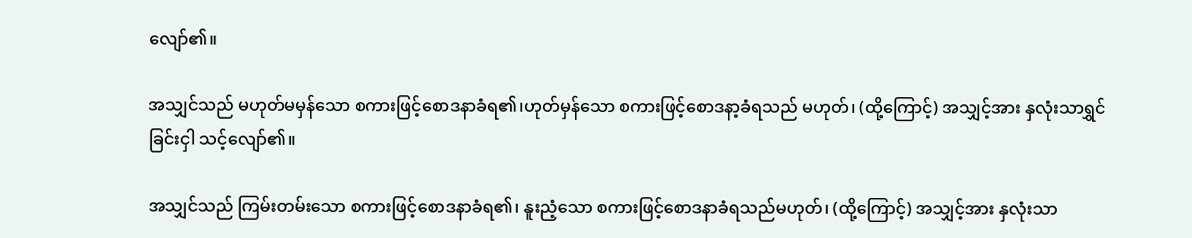လျော်၏။

အသျှင်သည် မဟုတ်မမှန်သော စကားဖြင့်စောဒနာခံရ၏၊ဟုတ်မှန်သော စကားဖြင့်စောဒနာ့ခံရသည် မဟုတ်၊ (ထို့ကြောင့်) အသျှင့်အား နှလုံးသာရွှင်ခြင်းငှါ သင့်လျော်၏။

အသျှင်သည် ကြမ်းတမ်းသော စကားဖြင့်စောဒနာခံရ၏၊ နူးညံ့သော စကားဖြင့်စောဒနာခံရသည်မဟုတ်၊ (ထို့ကြောင့်) အသျှင့်အား နှလုံးသာ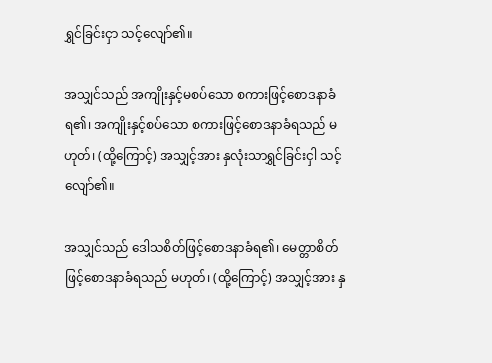ရွှင်ခြင်းငှာ သင့်လျော်၏။

အသျှင်သည် အကျိုးနှင့်မစပ်သော စကားဖြင့်စောဒနာခံရ၏၊ အကျိုးနှင့်စပ်သော စကားဖြင့်စောဒနာခံရသည် မဟုတ်၊ (ထို့ကြောင့်) အသျှင့်အား နှလုံးသာရွှင်ခြင်းငှါ သင့်လျော်၏။

အသျှင်သည် ဒေါသစိတ်ဖြင့်စောဒနာခံရ၏၊ မေတ္တာစိတ်ဖြင့်စောဒနာခံရသည် မဟုတ်၊ (ထို့ကြောင့်) အသျှင့်အား နှ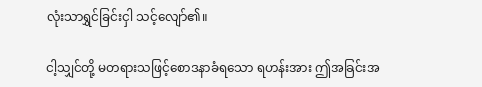လုံးသာရွှင်ခြင်းငှါ သင့်လျော်၏။

ငါ့သျှင်တို့ မတရားသဖြင့်စောဒနာခံရသော ရဟန်းအား ဤအခြင်းအ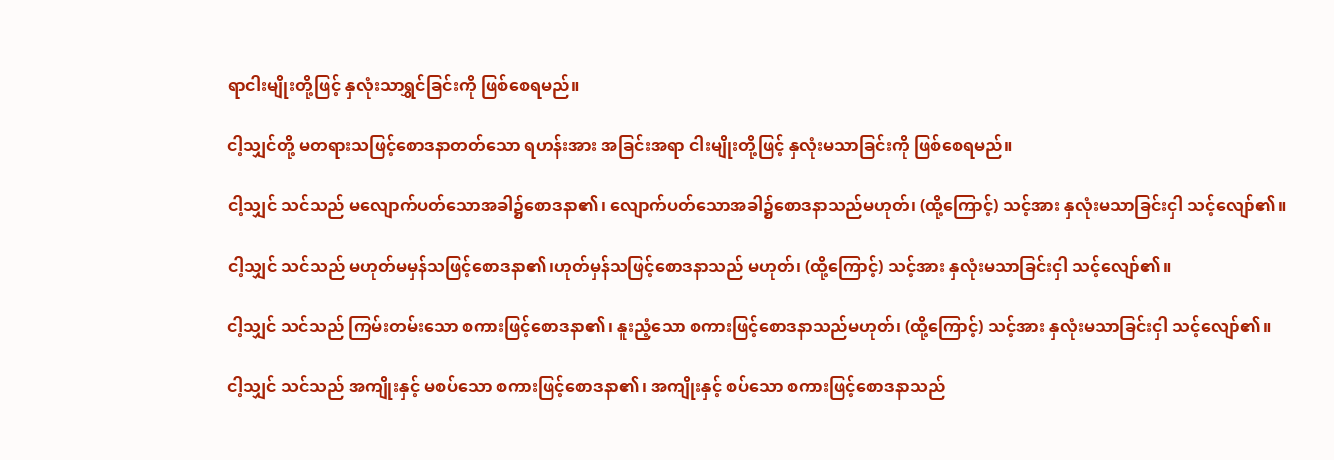ရာငါးမျိုးတို့ဖြင့် နှလုံးသာရွှင်ခြင်းကို ဖြစ်စေရမည်။

ငါ့သျှင်တို့ မတရားသဖြင့်စောဒနာတတ်သော ရဟန်းအား အခြင်းအရာ ငါးမျိုးတို့ဖြင့် နှလုံးမသာခြင်းကို ဖြစ်စေရမည်။

ငါ့သျှင် သင်သည် မလျောက်ပတ်သောအခါ၌စောဒနာ၏၊ လျောက်ပတ်သောအခါ၌စောဒနာသည်မဟုတ်၊ (ထို့ကြောင့်) သင့်အား နှလုံးမသာခြင်းငှါ သင့်လျော်၏။

ငါ့သျှင် သင်သည် မဟုတ်မမှန်သဖြင့်စောဒနာ၏၊ဟုတ်မှန်သဖြင့်စောဒနာသည် မဟုတ်၊ (ထို့ကြောင့်) သင့်အား နှလုံးမသာခြင်းငှါ သင့်လျော်၏။

ငါ့သျှင် သင်သည် ကြမ်းတမ်းသော စကားဖြင့်စောဒနာ၏၊ နူးညံ့သော စကားဖြင့်စောဒနာသည်မဟုတ်၊ (ထို့ကြောင့်) သင့်အား နှလုံးမသာခြင်းငှါ သင့်လျော်၏။

ငါ့သျှင် သင်သည် အကျိုးနှင့် မစပ်သော စကားဖြင့်စောဒနာ၏၊ အကျိုးနှင့် စပ်သော စကားဖြင့်စောဒနာသည်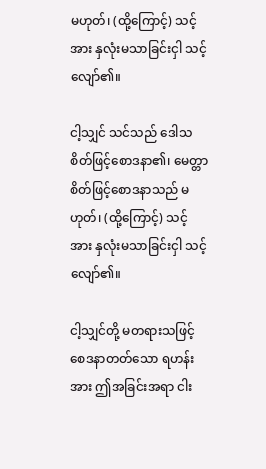မဟုတ်၊ (ထို့ကြောင့်) သင့်အား နှလုံးမသာခြင်းငှါ သင့်လျော်၏။

ငါ့သျှင် သင်သည် ဒေါသစိတ်ဖြင့်စောဒနာ၏၊ မေတ္တာစိတ်ဖြင့်စောဒနာသည် မဟုတ်၊ (ထို့ကြောင့်) သင့်အား နှလုံးမသာခြင်းငှါ သင့်လျော်၏။

ငါ့သျှင်တို့ မတရားသဖြင့်စေဒနာတတ်သော ရဟန်းအား ဤအခြင်းအရာ ငါး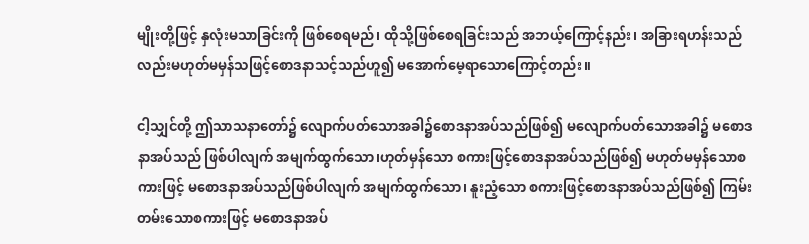မျိုးတို့ဖြင့် နှလုံးမသာခြင်းကို ဖြစ်စေရမည်၊ ထိုသို့ဖြစ်စေရခြင်းသည် အဘယ့်ကြောင့်နည်း၊ အခြားရဟန်းသည်လည်းမဟုတ်မမှန်သဖြင့်စောဒနာသင့်သည်ဟူ၍ မအောက်မေ့ရာသောကြောင့်တည်း။

ငါ့သျှင်တို့ ဤသာသနာတော်၌ လျောက်ပတ်သောအခါ၌စောဒနာအပ်သည်ဖြစ်၍ မလျောက်ပတ်သောအခါ၌ မစောဒနာအပ်သည် ဖြစ်ပါလျက် အမျက်ထွက်သော၊ဟုတ်မှန်သော စကားဖြင့်စောဒနာအပ်သည်ဖြစ်၍ မဟုတ်မမှန်သောစကားဖြင့် မစောဒနာအပ်သည်ဖြစ်ပါလျက် အမျက်ထွက်သော၊ နူးညံ့သော စကားဖြင့်စောဒနာအပ်သည်ဖြစ်၍ ကြမ်းတမ်းသောစကားဖြင့် မစောဒနာအပ်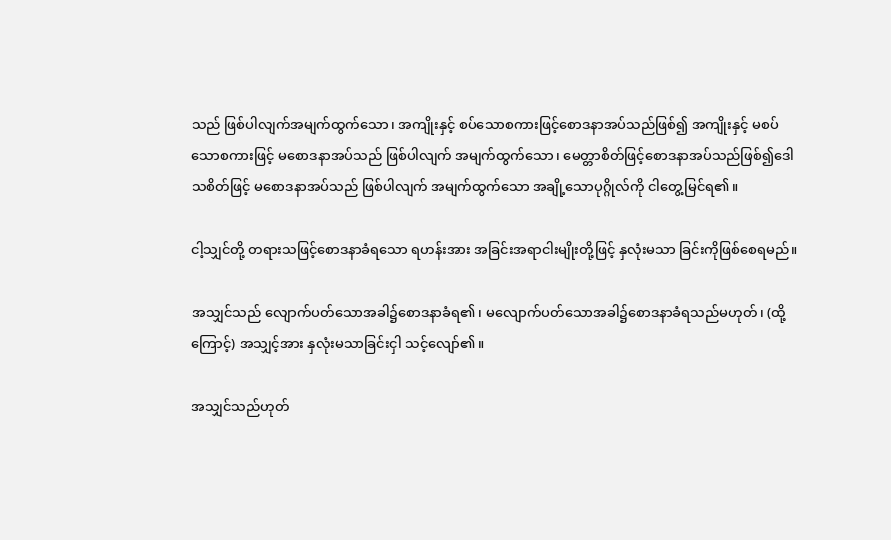သည် ဖြစ်ပါလျက်အမျက်ထွက်သော၊ အကျိုးနှင့် စပ်သောစကားဖြင့်စောဒနာအပ်သည်ဖြစ်၍ အကျိုးနှင့် မစပ်သောစကားဖြင့် မစောဒနာအပ်သည် ဖြစ်ပါလျက် အမျက်ထွက်သော၊ မေတ္တာစိတ်ဖြင့်စောဒနာအပ်သည်ဖြစ်၍ဒေါသစိတ်ဖြင့် မစောဒနာအပ်သည် ဖြစ်ပါလျက် အမျက်ထွက်သော အချို့သောပုဂ္ဂိုလ်ကို ငါတွေ့မြင်ရ၏။

ငါ့သျှင်တို့ တရားသဖြင့်စောဒနာခံရသော ရဟန်းအား အခြင်းအရာငါးမျိုးတို့ဖြင့် နှလုံးမသာ ခြင်းကိုဖြစ်စေရမည်။

အသျှင်သည် လျောက်ပတ်သောအခါ၌စောဒနာခံရ၏၊ မလျောက်ပတ်သောအခါ၌စောဒနာခံရသည်မဟုတ်၊ (ထို့ကြောင့်) အသျှင့်အား နှလုံးမသာခြင်းငှါ သင့်လျော်၏။

အသျှင်သည်ဟုတ်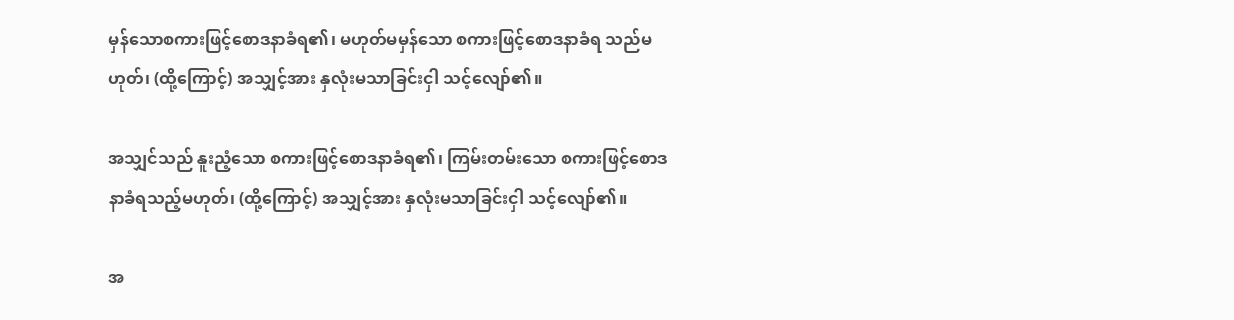မှန်သောစကားဖြင့်စောဒနာခံရ၏၊ မဟုတ်မမှန်သော စကားဖြင့်စောဒနာခံရ သည်မဟုတ်၊ (ထို့ကြောင့်) အသျှင့်အား နှလုံးမသာခြင်းငှါ သင့်လျော်၏။

အသျှင်သည် နူးညံ့သော စကားဖြင့်စောဒနာခံရ၏၊ ကြမ်းတမ်းသော စကားဖြင့်စောဒနာခံရသည့်မဟုတ်၊ (ထို့ကြောင့်) အသျှင့်အား နှလုံးမသာခြင်းငှါ သင့်လျော်၏။

အ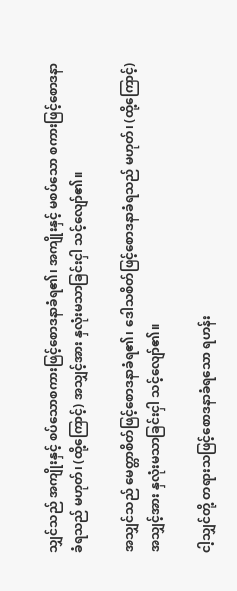သျှင်သည် အကျိုးနှင့် စပ်သောစကားဖြင့်စောဒနာခံရ၏၊ အကျိုးနှင့် မစပ်သော စကားဖြင့်စောဒနာခံရသည် မဟုတ်၊ (ထို့ကြောင့်) အသျှင့်အား နှလုံးမသာခြင်းငှါ သင့်လျော်၏။

အသျှင်သည် မေတ္တာစိတ်ဖြင့်စောဒနာခံရ၏၊ ဒေါသစိတ်ဖြင့်စောဒနာခံရသည် မဟုတ်၊ (ထို့ကြောင့်) အသျှင့်အား နှလုံးမသာခြင်းငှါ သင့်လျော်၏။

ငါ့သျှင်တို့ တရားသဖြင့်စောဒနာခံရသော ရဟန်း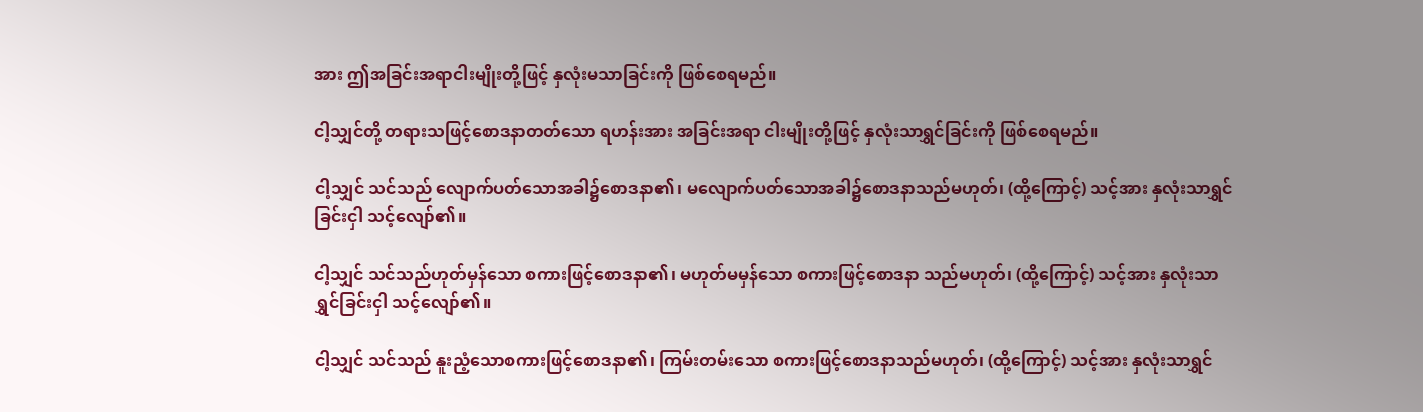အား ဤအခြင်းအရာငါးမျိုးတို့ဖြင့် နှလုံးမသာခြင်းကို ဖြစ်စေရမည်။

ငါ့သျှင်တို့ တရားသဖြင့်စောဒနာတတ်သော ရဟန်းအား အခြင်းအရာ ငါးမျိုးတို့ဖြင့် နှလုံးသာရွှင်ခြင်းကို ဖြစ်စေရမည်။

ငါ့သျှင် သင်သည် လျောက်ပတ်သောအခါ၌စောဒနာ၏၊ မလျောက်ပတ်သောအခါ၌စောဒနာသည်မဟုတ်၊ (ထို့ကြောင့်) သင့်အား နှလုံးသာရွှင်ခြင်းငှါ သင့်လျော်၏။

ငါ့သျှင် သင်သည်ဟုတ်မှန်သော စကားဖြင့်စောဒနာ၏၊ မဟုတ်မမှန်သော စကားဖြင့်စောဒနာ သည်မဟုတ်၊ (ထို့ကြောင့်) သင့်အား နှလုံးသာရွှင်ခြင်းငှါ သင့်လျော်၏။

ငါ့သျှင် သင်သည် နူးညံ့သောစကားဖြင့်စောဒနာ၏၊ ကြမ်းတမ်းသော စကားဖြင့်စောဒနာသည်မဟုတ်၊ (ထို့ကြောင့်) သင့်အား နှလုံးသာရွှင်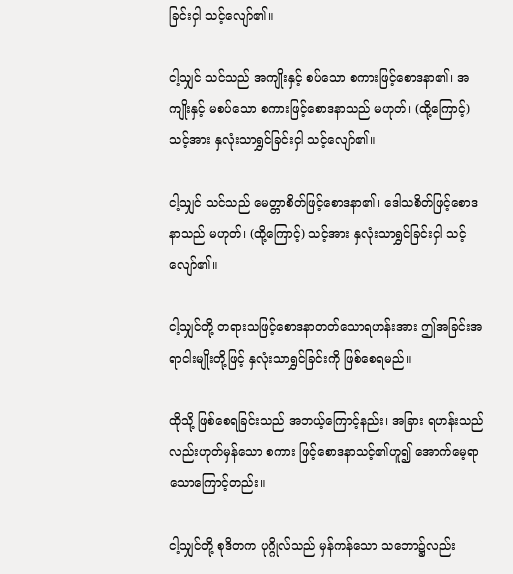ခြင်းငှါ သင့်လျော်၏။

ငါ့သျှင် သင်သည် အကျိုးနှင့် စပ်သော စကားဖြင့်စောဒနာ၏၊ အကျိုးနှင့် မစပ်သော စကားဖြင့်စောဒနာသည် မဟုတ်၊ (ထို့ကြောင့်) သင့်အား နှလုံးသာရွှင်ခြင်းငှါ သင့်လျော်၏။

ငါ့သျှင် သင်သည် မေတ္တာစိတ်ဖြင့်စောဒနာ၏၊ ဒေါသစိတ်ဖြင့်စောဒနာသည် မဟုတ်၊ (ထို့ကြောင့်) သင့်အား နှလုံးသာရွှင်ခြင်းငှါ သင့်လျော်၏။

ငါ့သျှင်တို့ တရားသဖြင့်စောဒနာတတ်သောရဟန်းအား ဤအခြင်းအရာငါးမျိုးတို့ဖြင့် နှလုံးသာရွှင်ခြင်းကို ဖြစ်စေရမည်။

ထိုသို့ ဖြစ်စေရခြင်းသည် အဘယ့်ကြောင့်နည်း၊ အခြား ရဟန်းသည်လည်းဟုတ်မှန်သော စကား ဖြင့်စောဒနာသင့်၏ဟူ၍ အောက်မေ့ရာသောကြောင့်တည်း။

ငါ့သျှင်တို့ စုဒိတက ပုဂ္ဂိုလ်သည် မှန်ကန်သော သဘော၌လည်း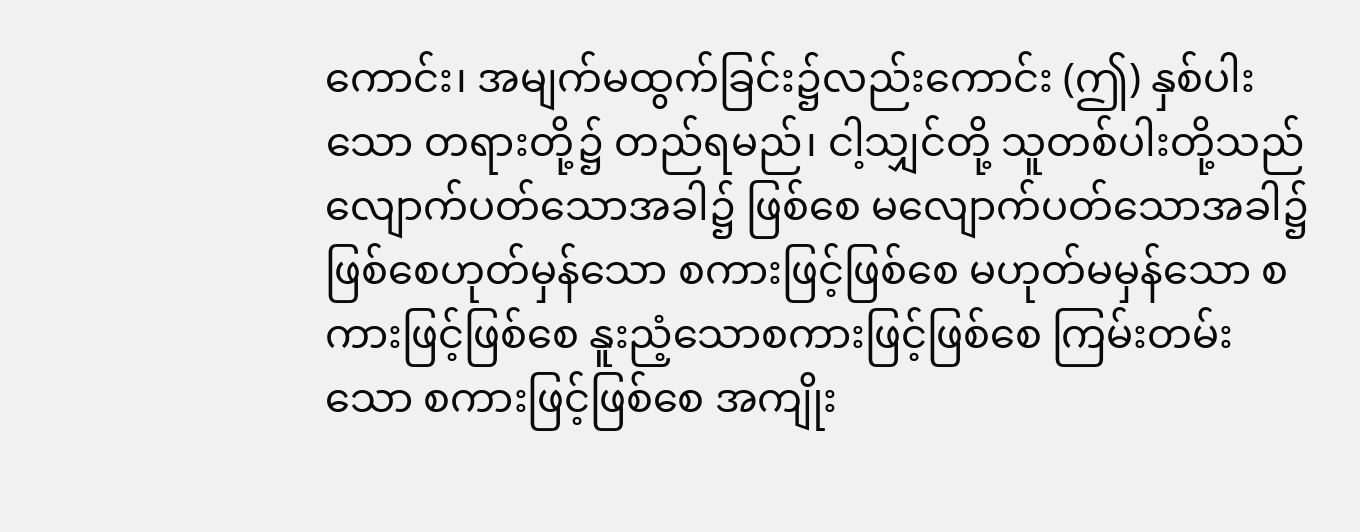ကောင်း၊ အမျက်မထွက်ခြင်း၌လည်းကောင်း (ဤ) နှစ်ပါးသော တရားတို့၌ တည်ရမည်၊ ငါ့သျှင်တို့ သူတစ်ပါးတို့သည် လျောက်ပတ်သောအခါ၌ ဖြစ်စေ မလျောက်ပတ်သောအခါ၌ ဖြစ်စေဟုတ်မှန်သော စကားဖြင့်ဖြစ်စေ မဟုတ်မမှန်သော စကားဖြင့်ဖြစ်စေ နူးညံ့သောစကားဖြင့်ဖြစ်စေ ကြမ်းတမ်းသော စကားဖြင့်ဖြစ်စေ အကျိုး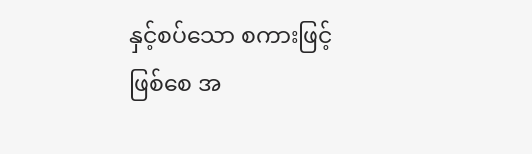နှင့်စပ်သော စကားဖြင့်ဖြစ်စေ အ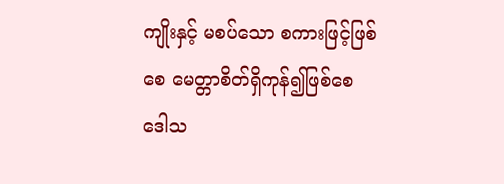ကျိုးနှင့် မစပ်သော စကားဖြင့်ဖြစ်စေ မေတ္တာစိတ်ရှိကုန်၍ဖြစ်စေ ဒေါသ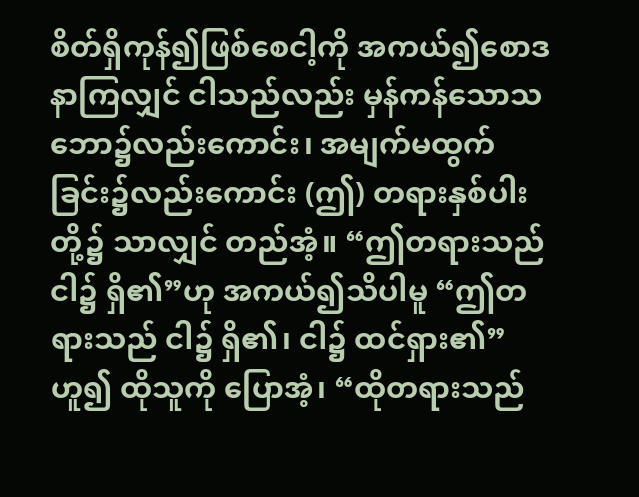စိတ်ရှိကုန်၍ဖြစ်စေငါ့ကို အကယ်၍စောဒနာကြလျှင် ငါသည်လည်း မှန်ကန်သောသဘော၌လည်းကောင်း၊ အမျက်မထွက်ခြင်း၌လည်းကောင်း (ဤ) တရားနှစ်ပါးတို့၌ သာလျှင် တည်အံ့။ “ဤတရားသည် ငါ၌ ရှိ၏”ဟု အကယ်၍သိပါမူ “ဤတရားသည် ငါ၌ ရှိ၏၊ ငါ၌ ထင်ရှား၏”ဟူ၍ ထိုသူကို ပြောအံ့၊ “ထိုတရားသည်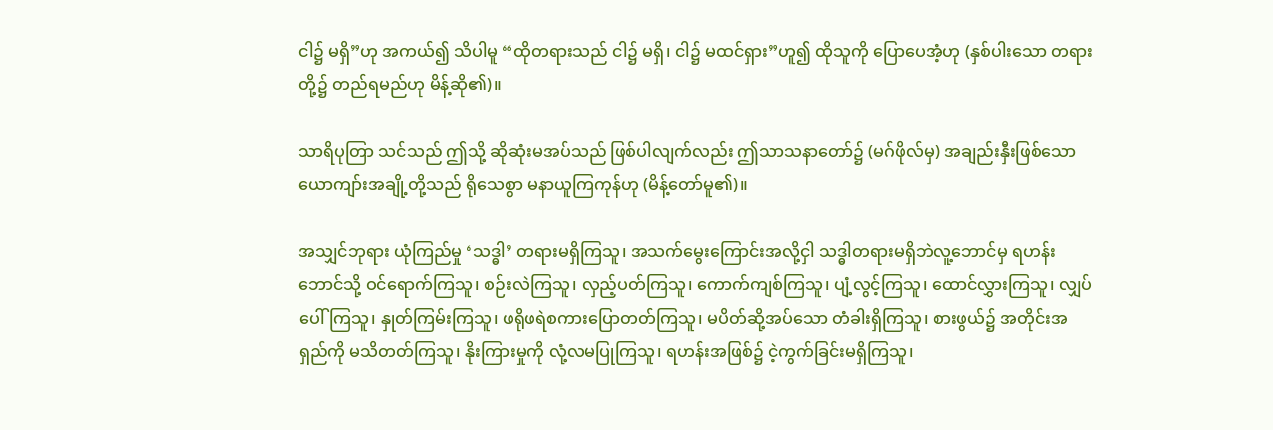ငါ၌ မရှိ”ဟု အကယ်၍ သိပါမူ “ထိုတရားသည် ငါ၌ မရှိ၊ ငါ၌ မထင်ရှား”ဟူ၍ ထိုသူကို ပြောပေအံ့ဟု (နှစ်ပါးသော တရားတို့၌ တည်ရမည်ဟု မိန့်ဆို၏)။

သာရိပုတြာ သင်သည် ဤသို့ ဆိုဆုံးမအပ်သည် ဖြစ်ပါလျက်လည်း ဤသာသနာတော်၌ (မဂ်ဖိုလ်မှ) အချည်းနှီးဖြစ်သော ယောကျာ်းအချို့တို့သည် ရိုသေစွာ မနာယူကြကုန်ဟု (မိန့်တော်မူ၏)။

အသျှင်ဘုရား ယုံကြည်မှု ‘သဒ္ဓါ’ တရားမရှိကြသူ၊ အသက်မွေးကြောင်းအလို့ငှါ သဒ္ဓါတရားမရှိဘဲလူ့ဘောင်မှ ရဟန်းဘောင်သို့ ဝင်ရောက်ကြသူ၊ စဉ်းလဲကြသူ၊ လှည့်ပတ်ကြသူ၊ ကောက်ကျစ်ကြသူ၊ ပျံ့လွင့်ကြသူ၊ ထောင်လွှားကြသူ၊ လျှပ်ပေါ်ကြသူ၊ နှုတ်ကြမ်းကြသူ၊ ဖရိုဖရဲစကားပြောတတ်ကြသူ၊ မပိတ်ဆို့အပ်သော တံခါးရှိကြသူ၊ စားဖွယ်၌ အတိုင်းအရှည်ကို မသိတတ်ကြသူ၊ နိုးကြားမှုကို လုံ့လမပြုကြသူ၊ ရဟန်းအဖြစ်၌ ငဲ့ကွက်ခြင်းမရှိကြသူ၊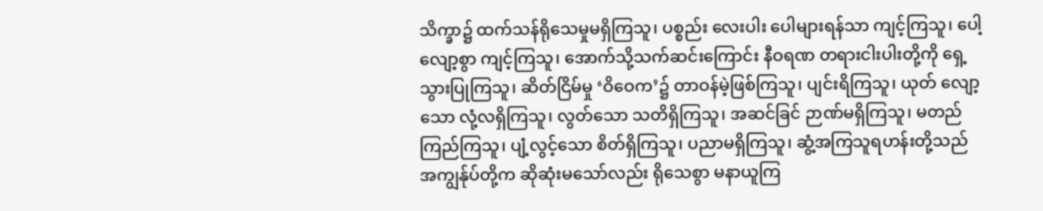သိက္ခာ၌ ထက်သန်ရိုသေမှုမရှိကြသူ၊ ပစ္စည်း လေးပါး ပေါများရန်သာ ကျင့်ကြသူ၊ ပေါ့လျော့စွာ ကျင့်ကြသူ၊ အောက်သို့သက်ဆင်းကြောင်း နီဝရဏ တရားငါးပါးတို့ကို ရှေ့သွားပြုကြသူ၊ ဆိတ်ငြိမ်မှု ‘ဝိဝေက’၌ တာဝန်မဲ့ဖြစ်ကြသူ၊ ပျင်းရိကြသူ၊ ယုတ် လျော့သော လုံ့လရှိကြသူ၊ လွတ်သော သတိရှိကြသူ၊ အဆင်ခြင် ဉာဏ်မရှိကြသူ၊ မတည်ကြည်ကြသူ၊ ပျံ့လွင့်သော စိတ်ရှိကြသူ၊ ပညာမရှိကြသူ၊ ဆွံ့အကြသူရဟန်းတို့သည် အကျွန်ုပ်တို့က ဆိုဆုံးမသော်လည်း ရိုသေစွာ မနာယူကြ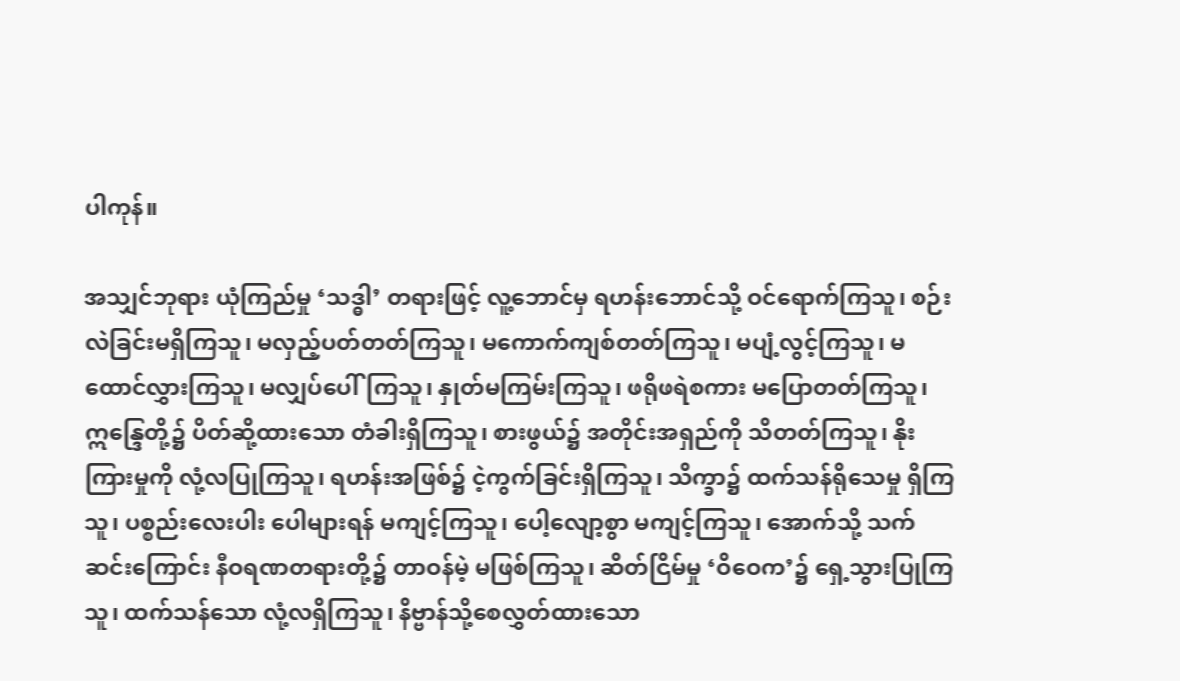ပါကုန်။

အသျှင်ဘုရား ယုံကြည်မှု ‘သဒ္ဓါ’ တရားဖြင့် လူ့ဘောင်မှ ရဟန်းဘောင်သို့ ဝင်ရောက်ကြသူ၊ စဉ်းလဲခြင်းမရှိကြသူ၊ မလှည့်ပတ်တတ်ကြသူ၊ မကောက်ကျစ်တတ်ကြသူ၊ မပျံ့လွင့်ကြသူ၊ မထောင်လွှားကြသူ၊ မလျှပ်ပေါ်ကြသူ၊ နှုတ်မကြမ်းကြသူ၊ ဖရိုဖရဲစကား မပြောတတ်ကြသူ၊ ဣန္ဒြေတို့၌ ပိတ်ဆို့ထားသော တံခါးရှိကြသူ၊ စားဖွယ်၌ အတိုင်းအရှည်ကို သိတတ်ကြသူ၊ နိုးကြားမှုကို လုံ့လပြုကြသူ၊ ရဟန်းအဖြစ်၌ ငဲ့ကွက်ခြင်းရှိကြသူ၊ သိက္ခာ၌ ထက်သန်ရိုသေမှု ရှိကြသူ၊ ပစ္စည်းလေးပါး ပေါများရန် မကျင့်ကြသူ၊ ပေါ့လျော့စွာ မကျင့်ကြသူ၊ အောက်သို့ သက်ဆင်းကြောင်း နီဝရဏတရားတို့၌ တာဝန်မဲ့ မဖြစ်ကြသူ၊ ဆိတ်ငြိမ်မှု ‘ဝိဝေက’၌ ရှေ့သွားပြုကြသူ၊ ထက်သန်သော လုံ့လရှိကြသူ၊ နိဗ္ဗာန်သို့စေလွှတ်ထားသော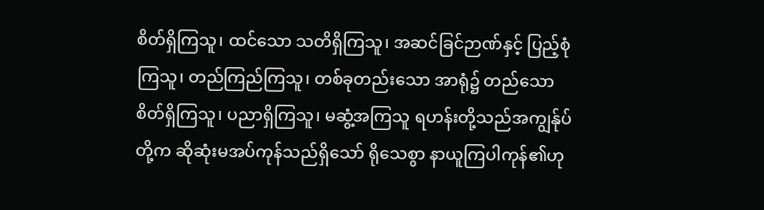စိတ်ရှိကြသူ၊ ထင်သော သတိရှိကြသူ၊ အဆင်ခြင်ဉာဏ်နှင့် ပြည့်စုံကြသူ၊ တည်ကြည်ကြသူ၊ တစ်ခုတည်းသော အာရုံ၌ တည်သော စိတ်ရှိကြသူ၊ ပညာရှိကြသူ၊ မဆွံ့အကြသူ ရဟန်းတို့သည်အကျွန်ုပ် တို့က ဆိုဆုံးမအပ်ကုန်သည်ရှိသော် ရိုသေစွာ နာယူကြပါကုန်၏ဟု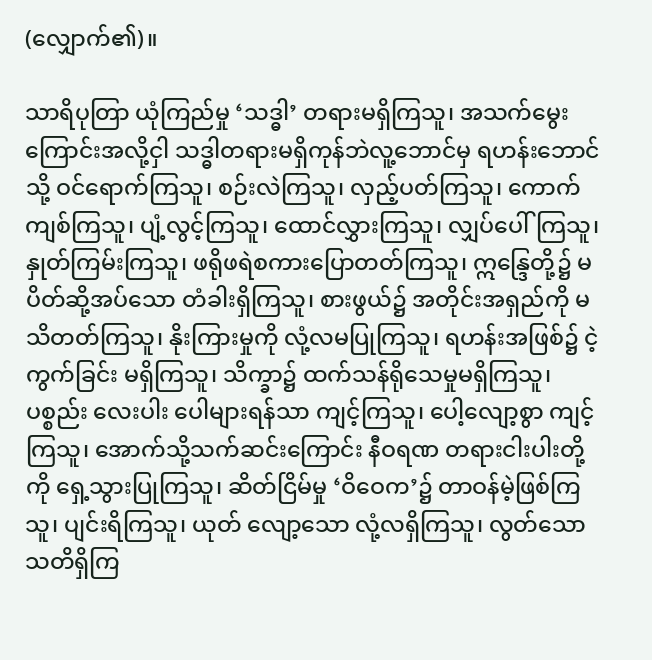(လျှောက်၏)။

သာရိပုတြာ ယုံကြည်မှု ‘သဒ္ဓါ’ တရားမရှိကြသူ၊ အသက်မွေးကြောင်းအလို့ငှါ သဒ္ဓါတရားမရှိကုန်ဘဲလူ့ဘောင်မှ ရဟန်းဘောင်သို့ ဝင်ရောက်ကြသူ၊ စဉ်းလဲကြသူ၊ လှည့်ပတ်ကြသူ၊ ကောက်ကျစ်ကြသူ၊ ပျံ့လွင့်ကြသူ၊ ထောင်လွှားကြသူ၊ လျှပ်ပေါ်ကြသူ၊ နှုတ်ကြမ်းကြသူ၊ ဖရိုဖရဲစကားပြောတတ်ကြသူ၊ ဣန္ဒြေတို့၌ မပိတ်ဆို့အပ်သော တံခါးရှိကြသူ၊ စားဖွယ်၌ အတိုင်းအရှည်ကို မသိတတ်ကြသူ၊ နိုးကြားမှုကို လုံ့လမပြုကြသူ၊ ရဟန်းအဖြစ်၌ ငဲ့ကွက်ခြင်း မရှိကြသူ၊ သိက္ခာ၌ ထက်သန်ရိုသေမှုမရှိကြသူ၊ ပစ္စည်း လေးပါး ပေါများရန်သာ ကျင့်ကြသူ၊ ပေါ့လျော့စွာ ကျင့်ကြသူ၊ အောက်သို့သက်ဆင်းကြောင်း နီဝရဏ တရားငါးပါးတို့ကို ရှေ့သွားပြုကြသူ၊ ဆိတ်ငြိမ်မှု ‘ဝိဝေက’၌ တာဝန်မဲ့ဖြစ်ကြသူ၊ ပျင်းရိကြသူ၊ ယုတ် လျော့သော လုံ့လရှိကြသူ၊ လွတ်သော သတိရှိကြ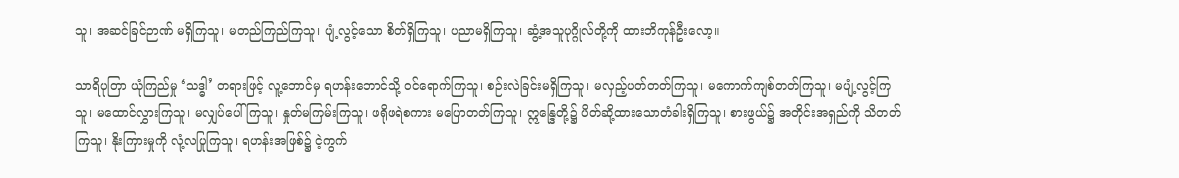သူ၊ အဆင်ခြင်ဉာဏ် မရှိကြသူ၊ မတည်ကြည်ကြသူ၊ ပျံ့လွင့်သော စိတ်ရှိကြသူ၊ ပညာမရှိကြသူ၊ ဆွံ့အသူပုဂ္ဂိုလ်တို့ကို ထားဘိကုန်ဦးလော့။

သာရိပုတြာ ယုံကြည်မှု ‘သဒ္ဓါ’ တရားဖြင့် လူ့ဘောင်မှ ရဟန်းဘောင်သို့ ဝင်ရောက်ကြသူ၊ စဉ်းလဲခြင်းမရှိကြသူ၊ မလှည့်ပတ်တတ်ကြသူ၊ မကောက်ကျစ်တတ်ကြသူ၊ မပျံ့လွင့်ကြသူ၊ မထောင်လွှားကြသူ၊ မလျှပ်ပေါ်ကြသူ၊ နှုတ်မကြမ်းကြသူ၊ ဖရိုဖရဲစကား မပြောတတ်ကြသူ၊ ဣန္ဒြေတို့၌ ပိတ်ဆို့ထားသောတံခါးရှိကြသူ၊ စားဖွယ်၌ အတိုင်းအရှည်ကို သိတတ်ကြသူ၊ နိုးကြားမှုကို လုံ့လပြုကြသူ၊ ရဟန်းအဖြစ်၌ ငဲ့ကွက်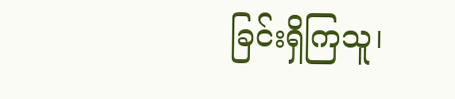ခြင်းရှိကြသူ၊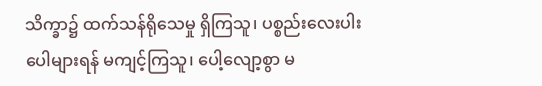သိက္ခာ၌ ထက်သန်ရိုသေမှု ရှိကြသူ၊ ပစ္စည်းလေးပါး ပေါများရန် မကျင့်ကြသူ၊ ပေါ့လျော့စွာ မ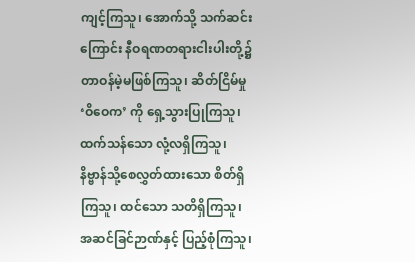ကျင့်ကြသူ၊ အောက်သို့ သက်ဆင်းကြောင်း နီဝရဏတရားငါးပါးတို့၌ တာဝန်မဲ့မဖြစ်ကြသူ၊ ဆိတ်ငြိမ်မှု ‘ဝိဝေက’ ကို ရှေ့သွားပြုကြသူ၊ ထက်သန်သော လုံ့လရှိကြသူ၊ နိဗ္ဗာန်သို့စေလွှတ်ထားသော စိတ်ရှိကြသူ၊ ထင်သော သတိရှိကြသူ၊ အဆင်ခြင်ဉာဏ်နှင့် ပြည့်စုံကြသူ၊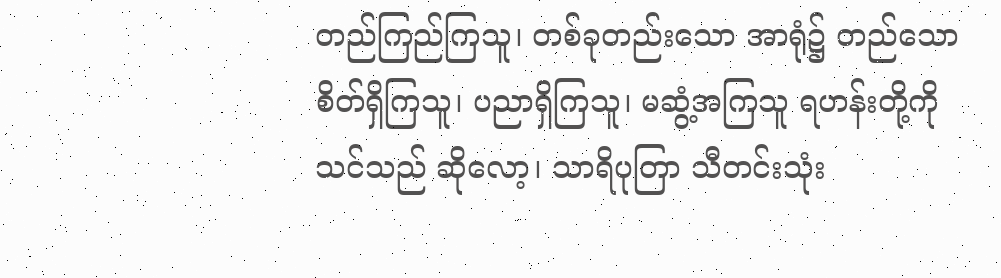တည်ကြည်ကြသူ၊ တစ်ခုတည်းသော အာရုံ၌ တည်သော စိတ်ရှိကြသူ၊ ပညာရှိကြသူ၊ မဆွံ့အကြသူ ရဟန်းတို့ကိုသင်သည် ဆိုလော့၊ သာရိပုတြာ သီတင်းသုံး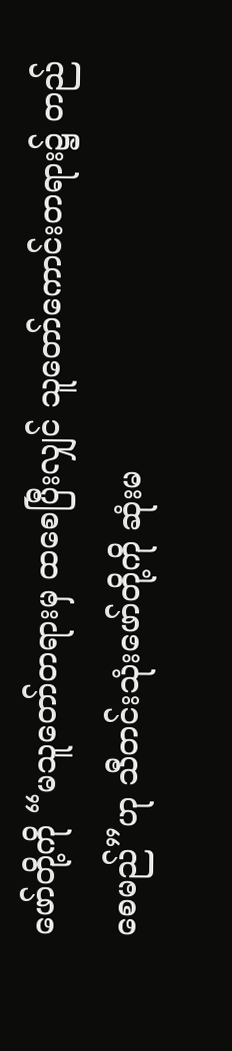ဖော်တို့ကို “မသူတော်တရားမှ ထစေပြီးလျှင် သူတော်ကောင်းတရား၌ တည်စေမည်”ဟု သီတင်းသုံးဖော်တို့ကို ဆုံးမ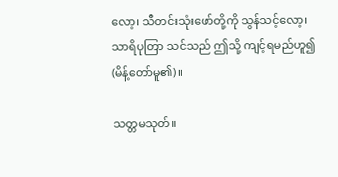လော့၊ သီတင်းသုံးဖော်တို့ကို သွန်သင့်လော့၊ သာရိပုတြာ သင်သည် ဤသို့ ကျင့်ရမည်ဟူ၍ (မိန့်တော်မူ၏)။

သတ္တမသုတ်။